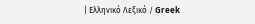| Ελληνικό Λεξικό / Greek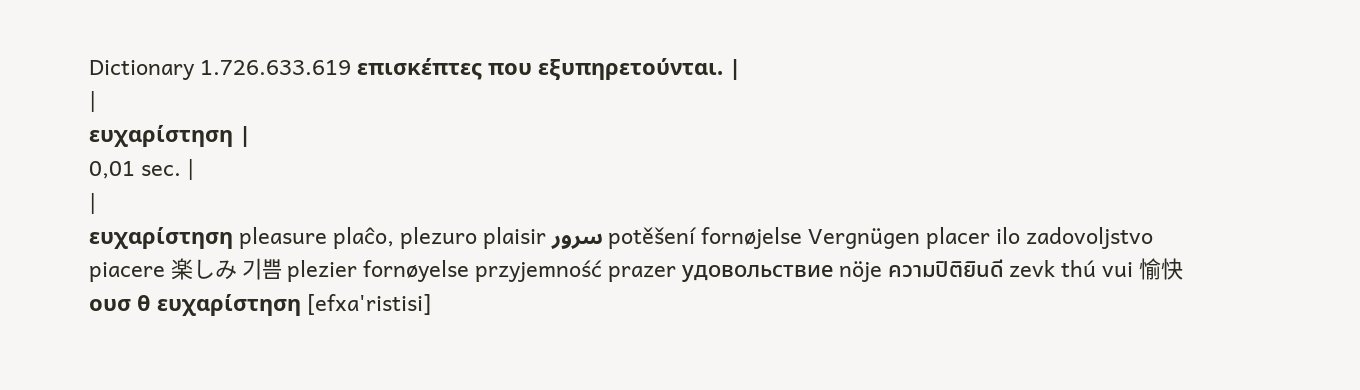Dictionary 1.726.633.619 επισκέπτες που εξυπηρετούνται. |
|
ευχαρίστηση |
0,01 sec. |
|
ευχαρίστηση pleasure plaĉo, plezuro plaisir سرور potěšení fornøjelse Vergnügen placer ilo zadovoljstvo piacere 楽しみ 기쁨 plezier fornøyelse przyjemność prazer удовольствие nöje ความปิติยินดี zevk thú vui 愉快 ουσ θ ευχαρίστηση [efxa'ristisi]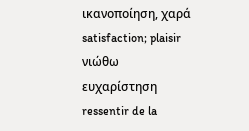ικανοποίηση, χαρά satisfaction; plaisir νιώθω ευχαρίστηση ressentir de la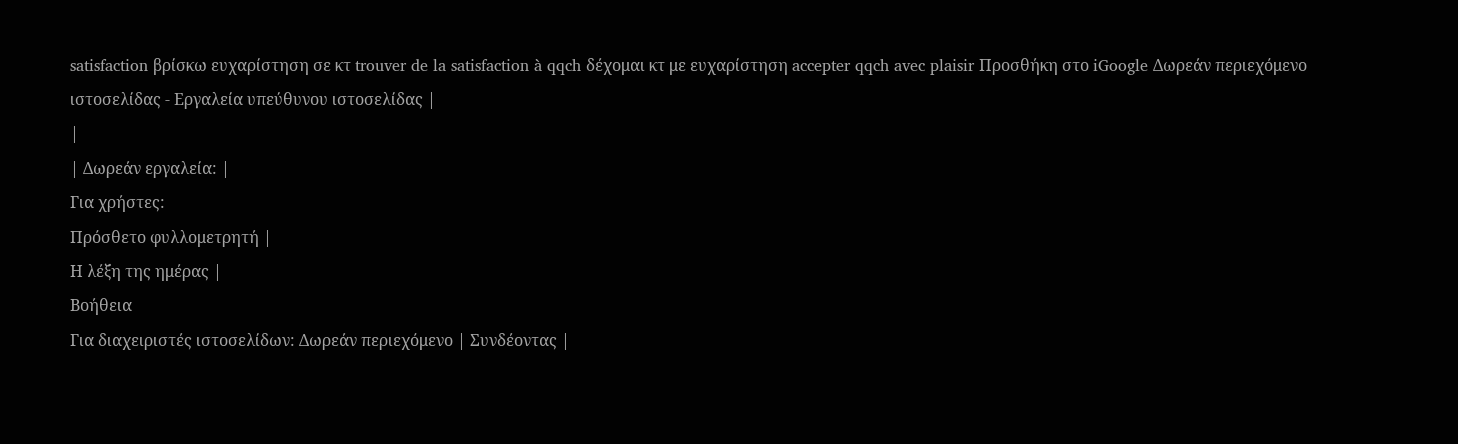satisfaction βρίσκω ευχαρίστηση σε κτ trouver de la satisfaction à qqch δέχομαι κτ με ευχαρίστηση accepter qqch avec plaisir Προσθήκη στο iGoogle Δωρεάν περιεχόμενο ιστοσελίδας - Εργαλεία υπεύθυνου ιστοσελίδας |
|
| Δωρεάν εργαλεία: |
Για χρήστες:
Πρόσθετο φυλλομετρητή |
Η λέξη της ημέρας |
Βοήθεια
Για διαχειριστές ιστοσελίδων: Δωρεάν περιεχόμενο | Συνδέοντας |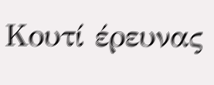Κουτί έρευνας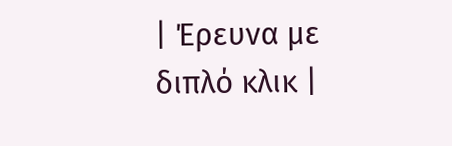| Έρευνα με διπλό κλικ |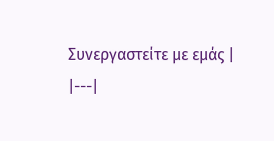Συνεργαστείτε με εμάς |
|---|